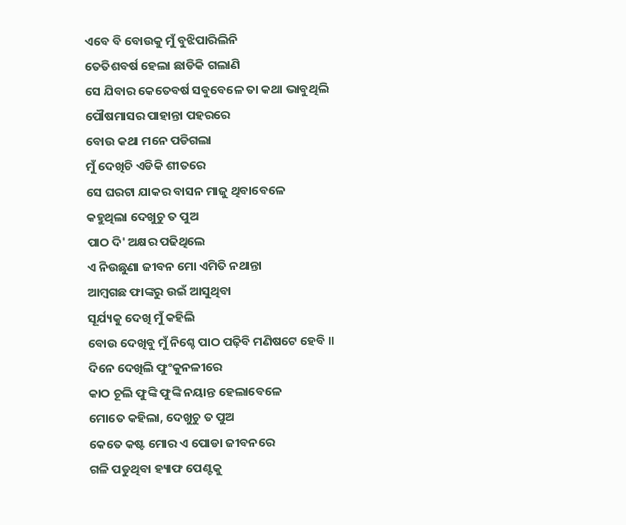ଏବେ ବି ବୋଉକୁ ମୁଁ ବୁଝିପାରିଲିନି
ତେତିଶବର୍ଷ ହେଲା ଛାଡିକି ଗଲାଣି
ସେ ଯିବାର କେତେବର୍ଷ ସବୁବେଳେ ତା କଥା ଭାବୁଥିଲି
ପୌଷମାସର ପାହାନ୍ତା ପହରରେ
ବୋଉ କଥା ମନେ ପଡିଗଲା
ମୁଁ ଦେଖିଚି ଏଡିକି ଶୀତରେ
ସେ ଘରଟା ଯାକର ବାସନ ମାଜୁ ଥିବାବେଳେ
କହୁଥିଲା ଦେଖୁଚୁ ତ ପୁଅ
ପାଠ ଦି' ଅକ୍ଷର ପଢିଥିଲେ
ଏ ନିଉଛୁଣା ଜୀବନ ମୋ ଏମିତି ନଥାନ୍ତା
ଆମ୍ବଗଛ ଫାଙ୍କରୁ ଉଇଁ ଆସୁଥିବା
ସୂର୍ଯ୍ୟକୁ ଦେଖି ମୁଁ କହିଲି
ବୋଉ ଦେଖିବୁ ମୁଁ ନିଶ୍ଚେ ପାଠ ପଢ଼ିବି ମଣିଷଟେ ହେବି ॥
ଦିନେ ଦେଖିଲି ଫୁଂକୁନଳୀରେ
କାଠ ଚୂଲି ଫୁଙ୍କି ଫୁଙ୍କି ନୟାନ୍ତ ହେଲାବେଳେ
ମୋତେ କହିଲା, ଦେଖୁଚୁ ତ ପୁଅ
କେତେ କଷ୍ଟ ମୋର ଏ ପୋଡା ଜୀବନରେ
ଗଳି ପଡୁଥିବା ହ୍ୟାଫ ପେଣ୍ଟକୁ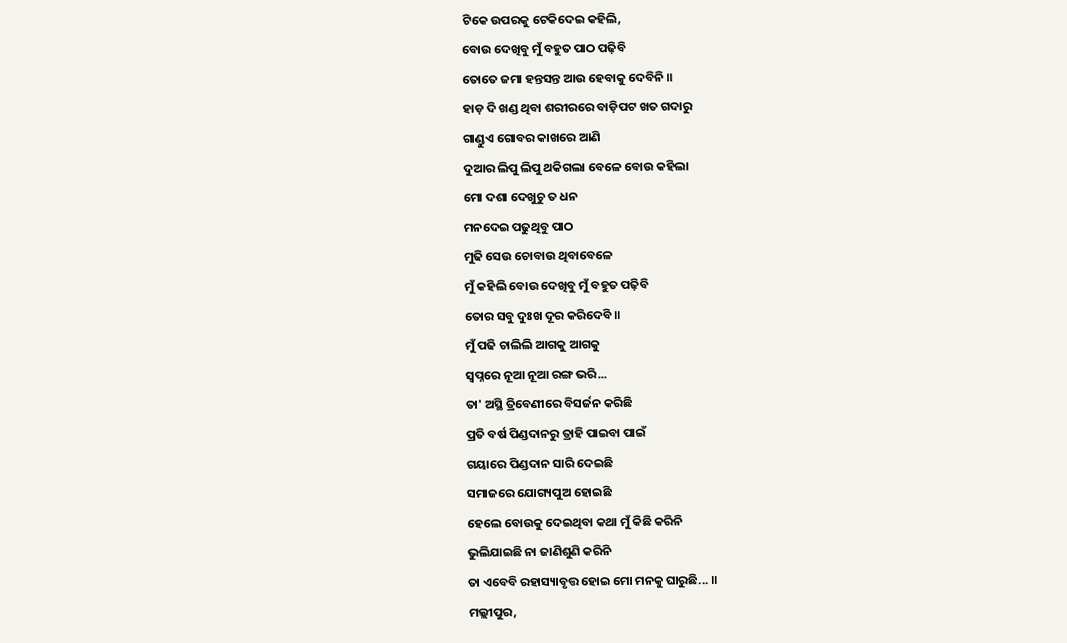ଟିକେ ଉପରକୁ ଟେକିଦେଇ କହିଲି,
ବୋଉ ଦେଖିବୁ ମୁଁ ବହୁତ ପାଠ ପଢ଼ିବି
ତୋତେ ଜମା ହନ୍ତସନ୍ତ ଆଉ ହେବାକୁ ଦେବିନି ॥
ହାଡ଼ ଦି ଖଣ୍ଡ ଥିବା ଶରୀରରେ ବାଡ଼ିପଟ ଖତ ଗଦାରୁ
ଗାଣ୍ଡୁଏ ଗୋବର କାଖରେ ଆଣି
ଦୁଆର ଲିପୁ ଲିପୁ ଥକିଗଲା ବେଳେ ବୋଉ କହିଲା
ମୋ ଦଶା ଦେଖୁଚୁ ତ ଧନ
ମନଦେଇ ପଢୁଥିବୁ ପାଠ
ମୁଢି ସେଉ ଚୋବାଉ ଥିବାବେଳେ
ମୁଁ କହିଲି ବୋଉ ଦେଖିବୁ ମୁଁ ବହୁତ ପଢ଼ିବି
ତୋର ସବୁ ଦୁଃଖ ଦୂର କରିଦେବି ॥
ମୁଁ ପଢି ଚାଲିଲି ଆଗକୁ ଆଗକୁ
ସ୍ୱପ୍ନରେ ନୂଆ ନୂଆ ରଙ୍ଗ ଭରି...
ତା' ଅସ୍ଥି ତ୍ରିବେଣୀରେ ବିସର୍ଜନ କରିଛି
ପ୍ରତି ବର୍ଷ ପିଣ୍ଡଦାନରୁ ତ୍ରାହି ପାଇବା ପାଇଁ
ଗୟାରେ ପିଣ୍ଡଦାନ ସାରି ଦେଇଛି
ସମାଜରେ ଯୋଗ୍ୟପୁଅ ହୋଇଛି
ହେଲେ ବୋଉକୁ ଦେଇଥିବା କଥା ମୁଁ କିଛି କରିନି
ଭୁଲିଯାଇଛି ନା ଜାଣିଶୁଣି କରିନି
ତା ଏବେବି ରହାସ୍ୟାବୃତ୍ତ ହୋଇ ମୋ ମନକୁ ଘାରୁଛି... ॥
ମଲ୍ଲୀପୁର,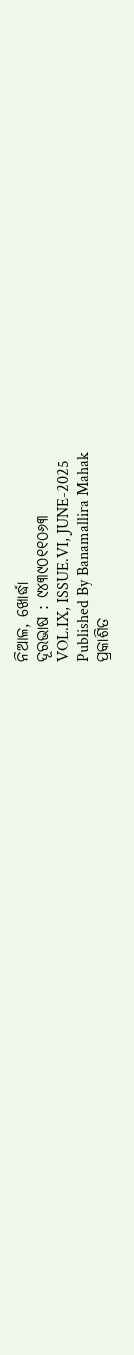ନିଆଳ, ଖୋର୍ଦ୍ଧା
ଦୂରଭାଷ : ୯୪୩୯୦୧୧୦୬୩
VOL.IX, ISSUE.VI, JUNE-2025
Published By Banamallira Mahak
ପ୍ରକାଶିତ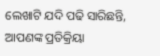ଲେଖାଟି ଯଦି ପଢି ସାରିଛନ୍ତି, ଆପଣଙ୍କ ପ୍ରତିକ୍ରିୟା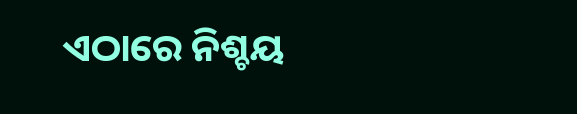ଏଠାରେ ନିଶ୍ଚୟ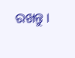ରଖନ୍ତୁ ।